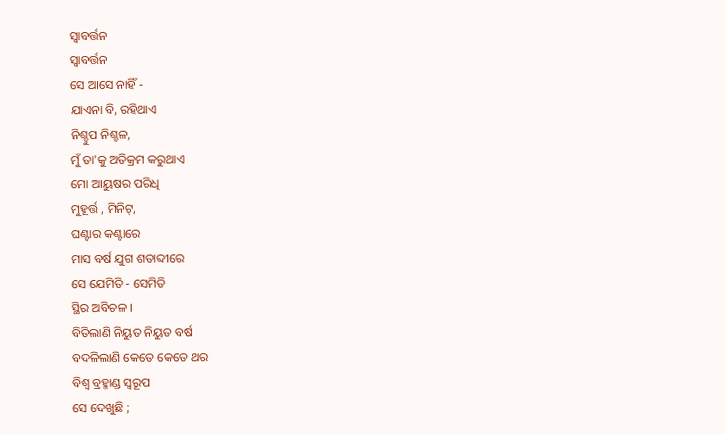ସ୍ବାବର୍ତ୍ତନ
ସ୍ବାବର୍ତ୍ତନ
ସେ ଆସେ ନାହିଁ -
ଯାଏନା ବି, ରହିଥାଏ
ନିଶ୍ଚୁପ ନିଶ୍ଚଳ,
ମୁଁ ତା'କୁ ଅତିକ୍ରମ କରୁଥାଏ
ମୋ ଆୟୁଷର ପରିଧି
ମୁହୂର୍ତ୍ତ , ମିନିଟ୍,
ଘଣ୍ଟାର କଣ୍ଟାରେ
ମାସ ବର୍ଷ ଯୁଗ ଶତାବ୍ଦୀରେ
ସେ ଯେମିତି - ସେମିତି
ସ୍ଥିର ଅବିଚଳ ।
ବିତିଲାଣି ନିୟୁତ ନିୟୁତ ବର୍ଷ
ବଦଳିଲାଣି କେତେ କେତେ ଥର
ବିଶ୍ଵ ବ୍ରହ୍ମାଣ୍ଡ ସ୍ଵରୂପ
ସେ ଦେଖୁଛି ;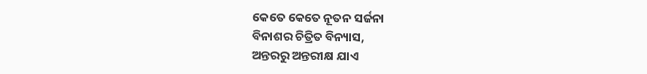କେତେ କେତେ ନୂତନ ସର୍ଜନା
ବିନାଶର ଚିତ୍ରିତ ବିନ୍ୟାସ,
ଅନ୍ତରରୁ ଅନ୍ତରୀକ୍ଷ ଯାଏ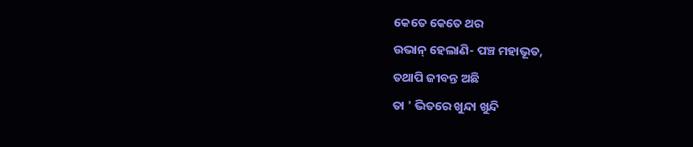କେତେ କେତେ ଥର
ଉଭାନ୍ ହେଲାଣି- ପଞ୍ଚ ମହାଭୂତ,
ତଥାପି ଜୀବନ୍ତ ଅଛି
ତା ' ଭିତରେ ଖୁନ୍ଦା ଖୁନ୍ଦି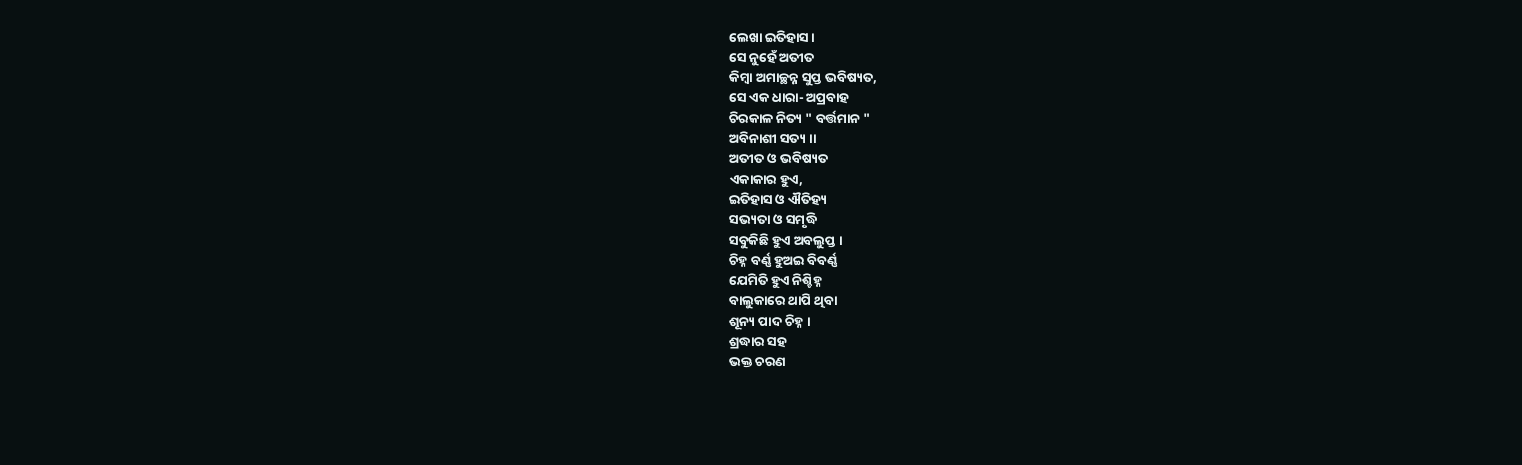ଲେଖା ଇତିହାସ ।
ସେ ନୁହେଁ ଅତୀତ
କିମ୍ବା ଅମାଚ୍ଛନ୍ନ ସୁପ୍ତ ଭବିଷ୍ୟତ,
ସେ ଏକ ଧାରା- ଅପ୍ରବାହ
ଚିରକାଳ ନିତ୍ୟ " ବର୍ତ୍ତମାନ "
ଅବିନାଶୀ ସତ୍ୟ ।।
ଅତୀତ ଓ ଭବିଷ୍ୟତ
ଏକାକାର ହୁଏ,
ଇତିହାସ ଓ ଐତିହ୍ୟ
ସଭ୍ୟତା ଓ ସମୃଦ୍ଧି
ସବୁକିଛି ହୁଏ ଅବଲୁପ୍ତ ।
ଚିହ୍ନ ବର୍ଣ୍ଣ ହୁଅଇ ବିବର୍ଣ୍ଣ
ଯେମିତି ହୁଏ ନିଶ୍ଚିହ୍ନ
ବାଲୁକାରେ ଥାପି ଥିବା
ଶୂନ୍ୟ ପାଦ ଚିହ୍ନ ।
ଶ୍ରଦ୍ଧାର ସହ
ଭକ୍ତ ଚରଣ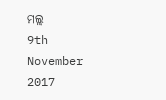ମଲ୍ଲ
9th November 2017